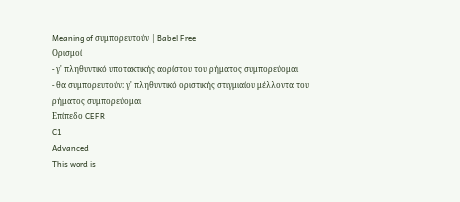Meaning of συμπορευτούν | Babel Free
Ορισμοί
- γ' πληθυντικό υποτακτικής αορίστου του ρήματος συμπορεύομαι
- θα συμπορευτούν: γ' πληθυντικό οριστικής στιγμιαίου μέλλοντα του ρήματος συμπορεύομαι
Επίπεδο CEFR
C1
Advanced
This word is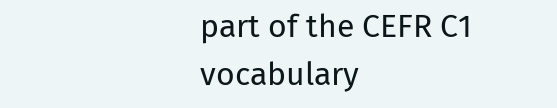part of the CEFR C1 vocabulary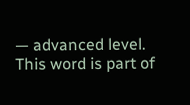— advanced level.
This word is part of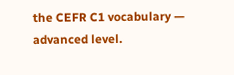the CEFR C1 vocabulary — advanced level.